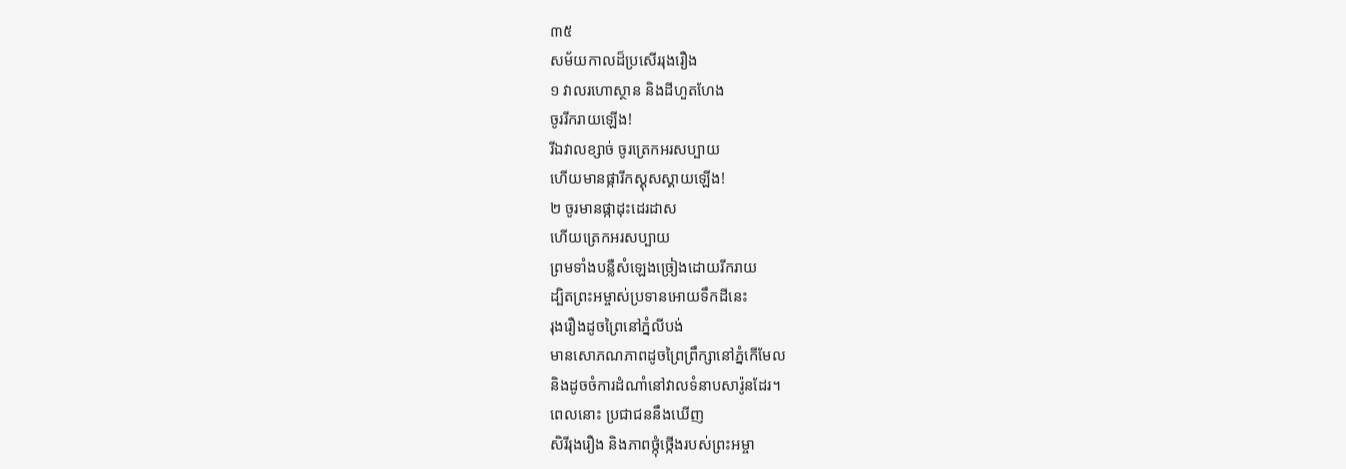៣៥
សម័យកាលដ៏ប្រសើររុងរឿង
១ វាលរហោស្ថាន និងដីហួតហែង
ចូររីករាយឡើង!
រីឯវាលខ្សាច់ ចូរត្រេកអរសប្បាយ
ហើយមានផ្ការីកស្គុសស្គាយឡើង!
២ ចូរមានផ្កាដុះដេរដាស
ហើយត្រេកអរសប្បាយ
ព្រមទាំងបន្លឺសំឡេងច្រៀងដោយរីករាយ
ដ្បិតព្រះអម្ចាស់ប្រទានអោយទឹកដីនេះ
រុងរឿងដូចព្រៃនៅភ្នំលីបង់
មានសោភណភាពដូចព្រៃព្រឹក្សានៅភ្នំកើមែល
និងដូចចំការដំណាំនៅវាលទំនាបសារ៉ូនដែរ។
ពេលនោះ ប្រជាជននឹងឃើញ
សិរីរុងរឿង និងភាពថ្កុំថ្កើងរបស់ព្រះអម្ចា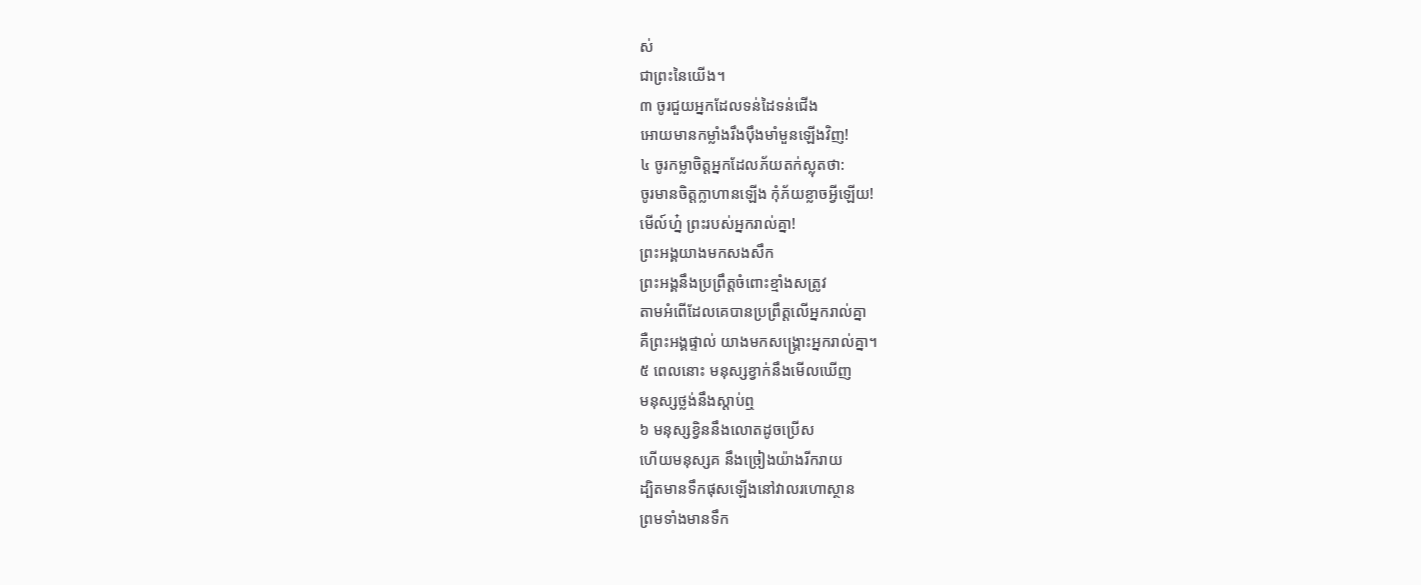ស់
ជាព្រះនៃយើង។
៣ ចូរជួយអ្នកដែលទន់ដៃទន់ជើង
អោយមានកម្លាំងរឹងប៉ឹងមាំមួនឡើងវិញ!
៤ ចូរកម្លាចិត្តអ្នកដែលភ័យតក់ស្លុតថា:
ចូរមានចិត្តក្លាហានឡើង កុំភ័យខ្លាចអ្វីឡើយ!
មើល៍ហ្ន៎ ព្រះរបស់អ្នករាល់គ្នា!
ព្រះអង្គយាងមកសងសឹក
ព្រះអង្គនឹងប្រព្រឹត្តចំពោះខ្មាំងសត្រូវ
តាមអំពើដែលគេបានប្រព្រឹត្តលើអ្នករាល់គ្នា
គឺព្រះអង្គផ្ទាល់ យាងមកសង្គ្រោះអ្នករាល់គ្នា។
៥ ពេលនោះ មនុស្សខ្វាក់នឹងមើលឃើញ
មនុស្សថ្លង់នឹងស្ដាប់ឮ
៦ មនុស្សខ្វិននឹងលោតដូចប្រើស
ហើយមនុស្សគ នឹងច្រៀងយ៉ាងរីករាយ
ដ្បិតមានទឹកផុសឡើងនៅវាលរហោស្ថាន
ព្រមទាំងមានទឹក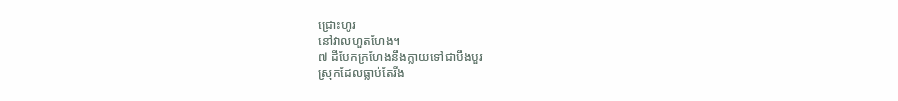ជ្រោះហូរ
នៅវាលហួតហែង។
៧ ដីបែកក្រហែងនឹងក្លាយទៅជាបឹងបួរ
ស្រុកដែលធ្លាប់តែរីង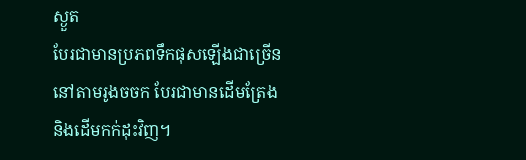ស្ងួត
បែរជាមានប្រភពទឹកផុសឡើងជាច្រើន
នៅតាមរូងចចក បែរជាមានដើមត្រែង
និងដើមកក់ដុះវិញ។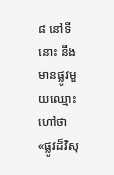៨ នៅទីនោះ នឹងមានផ្លូវមួយឈ្មោះហៅថា
«ផ្លូវដ៏វិសុ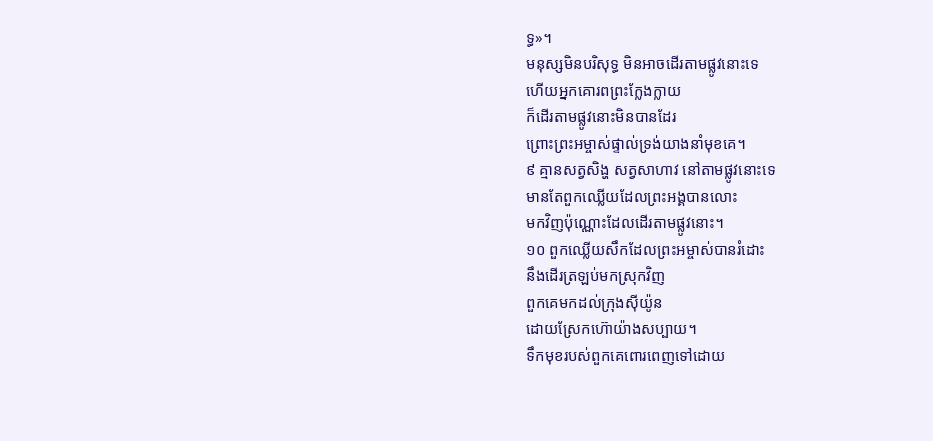ទ្ធ»។
មនុស្សមិនបរិសុទ្ធ មិនអាចដើរតាមផ្លូវនោះទេ
ហើយអ្នកគោរពព្រះក្លែងក្លាយ
ក៏ដើរតាមផ្លូវនោះមិនបានដែរ
ព្រោះព្រះអម្ចាស់ផ្ទាល់ទ្រង់យាងនាំមុខគេ។
៩ គ្មានសត្វសិង្ហ សត្វសាហាវ នៅតាមផ្លូវនោះទេ
មានតែពួកឈ្លើយដែលព្រះអង្គបានលោះ
មកវិញប៉ុណ្ណោះដែលដើរតាមផ្លូវនោះ។
១០ ពួកឈ្លើយសឹកដែលព្រះអម្ចាស់បានរំដោះ
នឹងដើរត្រឡប់មកស្រុកវិញ
ពួកគេមកដល់ក្រុងស៊ីយ៉ូន
ដោយស្រែកហ៊ោយ៉ាងសប្បាយ។
ទឹកមុខរបស់ពួកគេពោរពេញទៅដោយ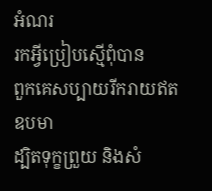អំណរ
រកអ្វីប្រៀបស្មើពុំបាន
ពួកគេសប្បាយរីករាយឥតឧបមា
ដ្បិតទុក្ខព្រួយ និងសំ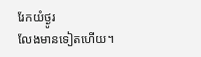រែកយំថ្ងូរ
លែងមានទៀតហើយ។